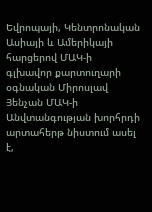Եվրոպայի, Կենտրոնական Ասիայի և Ամերիկայի հարցերով ՄԱԿ-ի գլխավոր քարտուղարի օգնական Միրոսլավ Յենչան ՄԱԿ-ի Անվտանգության խորհրդի արտահերթ նիստում ասել է,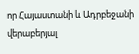որ Հայաստանի և Ադրբեջանի վերաբերյալ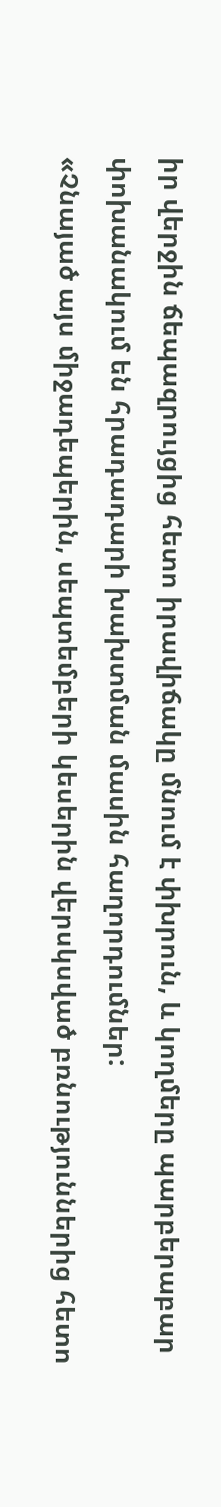իր վերջին ճեպազրույցից հետո իրավիճակը մնում է փխրուն, և կողմերը պարբերաբար փոխանակում են հրադադարի խախտման մասին հաղորդումներ:
«Չնայած այս միջադեպերին, սեպտեմբերի կեսերին վերսկսված բռնություններից հետո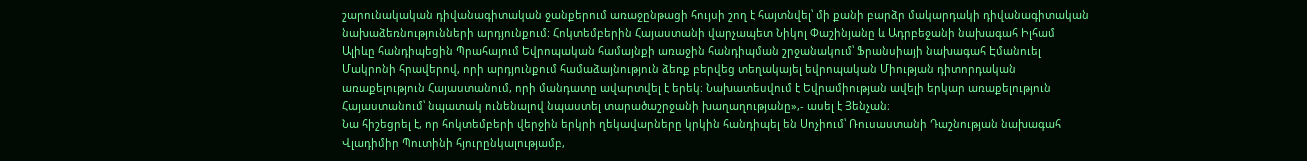շարունակական դիվանագիտական ջանքերում առաջընթացի հույսի շող է հայտնվել՝ մի քանի բարձր մակարդակի դիվանագիտական նախաձեռնությունների արդյունքում: Հոկտեմբերին Հայաստանի վարչապետ Նիկոլ Փաշինյանը և Ադրբեջանի նախագահ Իլհամ Ալիևը հանդիպեցին Պրահայում Եվրոպական համայնքի առաջին հանդիպման շրջանակում՝ Ֆրանսիայի նախագահ Էմանուել Մակրոնի հրավերով, որի արդյունքում համաձայնություն ձեռք բերվեց տեղակայել եվրոպական Միության դիտորդական առաքելություն Հայաստանում, որի մանդատը ավարտվել է երեկ։ Նախատեսվում է Եվրամիության ավելի երկար առաքելություն Հայաստանում՝ նպատակ ունենալով նպաստել տարածաշրջանի խաղաղությանը»,- ասել է Յենչան։
Նա հիշեցրել է, որ հոկտեմբերի վերջին երկրի ղեկավարները կրկին հանդիպել են Սոչիում՝ Ռուսաստանի Դաշնության նախագահ Վլադիմիր Պուտինի հյուրընկալությամբ,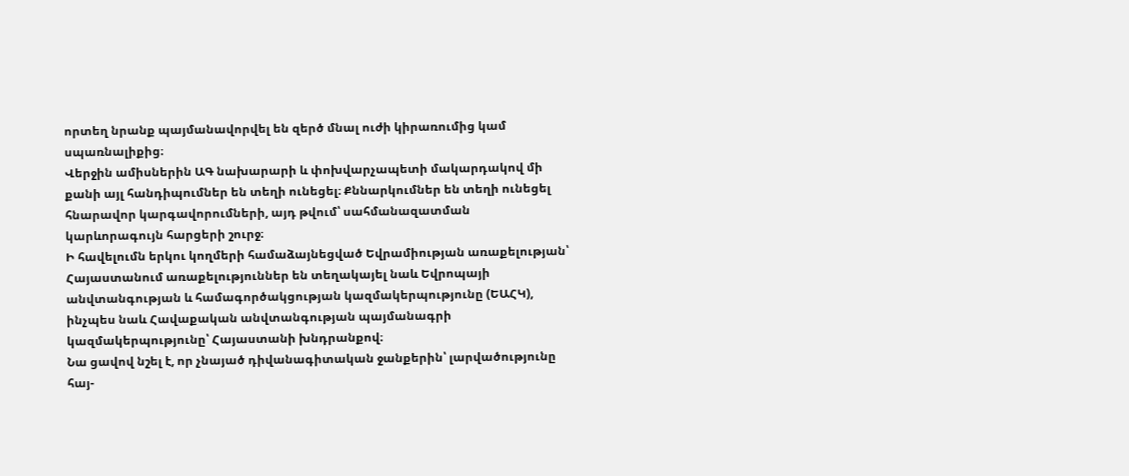որտեղ նրանք պայմանավորվել են զերծ մնալ ուժի կիրառումից կամ սպառնալիքից։
Վերջին ամիսներին ԱԳ նախարարի և փոխվարչապետի մակարդակով մի քանի այլ հանդիպումներ են տեղի ունեցել։ Քննարկումներ են տեղի ունեցել հնարավոր կարգավորումների, այդ թվում՝ սահմանազատման կարևորագույն հարցերի շուրջ։
Ի հավելումն երկու կողմերի համաձայնեցված Եվրամիության առաքելության՝ Հայաստանում առաքելություններ են տեղակայել նաև Եվրոպայի անվտանգության և համագործակցության կազմակերպությունը (ԵԱՀԿ), ինչպես նաև Հավաքական անվտանգության պայմանագրի կազմակերպությունը՝ Հայաստանի խնդրանքով։
Նա ցավով նշել է, որ չնայած դիվանագիտական ջանքերին՝ լարվածությունը հայ-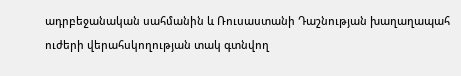ադրբեջանական սահմանին և Ռուսաստանի Դաշնության խաղաղապահ ուժերի վերահսկողության տակ գտնվող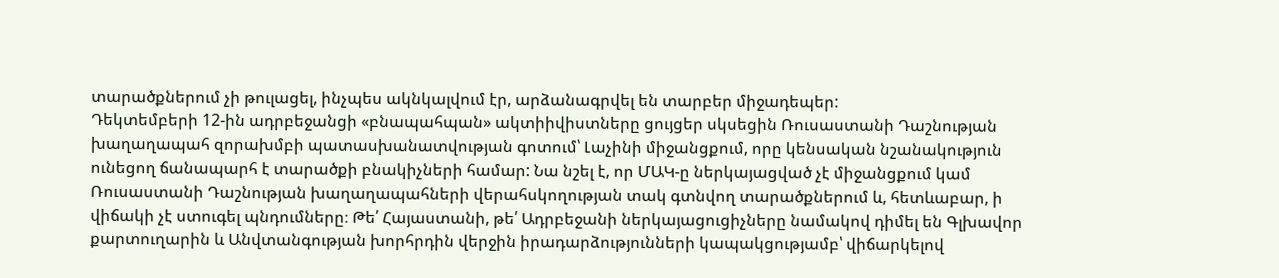տարածքներում չի թուլացել, ինչպես ակնկալվում էր, արձանագրվել են տարբեր միջադեպեր:
Դեկտեմբերի 12-ին ադրբեջանցի «բնապահպան» ակտիիվիստները ցույցեր սկսեցին Ռուսաստանի Դաշնության խաղաղապահ զորախմբի պատասխանատվության գոտում՝ Լաչինի միջանցքում, որը կենսական նշանակություն ունեցող ճանապարհ է տարածքի բնակիչների համար: Նա նշել է, որ ՄԱԿ-ը ներկայացված չէ միջանցքում կամ Ռուսաստանի Դաշնության խաղաղապահների վերահսկողության տակ գտնվող տարածքներում և, հետևաբար, ի վիճակի չէ ստուգել պնդումները։ Թե՛ Հայաստանի, թե՛ Ադրբեջանի ներկայացուցիչները նամակով դիմել են Գլխավոր քարտուղարին և Անվտանգության խորհրդին վերջին իրադարձությունների կապակցությամբ՝ վիճարկելով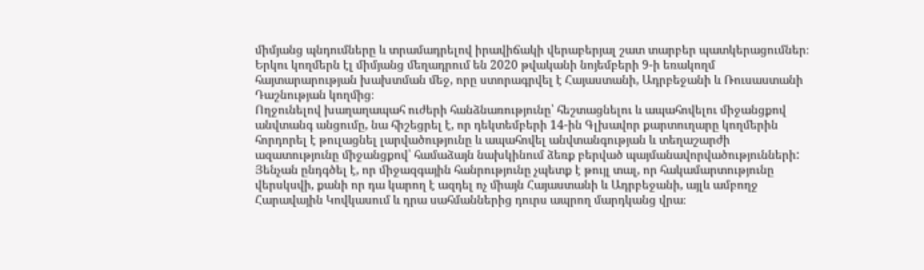միմյանց պնդումները և տրամադրելով իրավիճակի վերաբերյալ շատ տարբեր պատկերացումներ։ Երկու կողմերն էլ միմյանց մեղադրում են 2020 թվականի նոյեմբերի 9-ի եռակողմ հայտարարության խախտման մեջ, որը ստորագրվել է Հայաստանի, Ադրբեջանի և Ռուսաստանի Դաշնության կողմից։
Ողջունելով խաղաղապահ ուժերի հանձնառությունը՝ հեշտացնելու և ապահովելու միջանցքով անվտանգ անցումը, նա հիշեցրել է, որ դեկտեմբերի 14-ին Գլխավոր քարտուղարը կողմերին հորդորել է թուլացնել լարվածությունը և ապահովել անվտանգության և տեղաշարժի ազատությունը միջանցքով՝ համաձայն նախկինում ձեռք բերված պայմանավորվածությունների:
Յենչան ընդգծել է, որ միջազգային հանրությունը չպետք է թույլ տալ, որ հակամարտությունը վերսկսվի, քանի որ դա կարող է ազդել ոչ միայն Հայաստանի և Ադրբեջանի, այլև ամբողջ Հարավային Կովկասում և դրա սահմաններից դուրս ապրող մարդկանց վրա։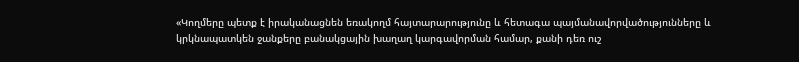«Կողմերը պետք է իրականացնեն եռակողմ հայտարարությունը և հետագա պայմանավորվածությունները և կրկնապատկեն ջանքերը բանակցային խաղաղ կարգավորման համար, քանի դեռ ուշ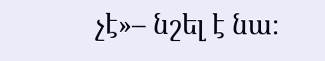չէ»– նշել է նա։